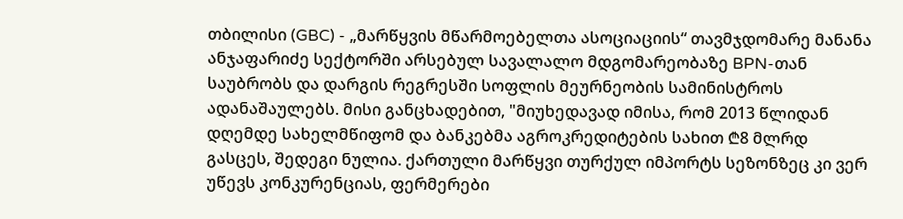თბილისი (GBC) - „მარწყვის მწარმოებელთა ასოციაციის“ თავმჯდომარე მანანა ანჯაფარიძე სექტორში არსებულ სავალალო მდგომარეობაზე BPN-თან საუბრობს და დარგის რეგრესში სოფლის მეურნეობის სამინისტროს ადანაშაულებს. მისი განცხადებით, "მიუხედავად იმისა, რომ 2013 წლიდან დღემდე სახელმწიფომ და ბანკებმა აგროკრედიტების სახით ₾8 მლრდ გასცეს, შედეგი ნულია. ქართული მარწყვი თურქულ იმპორტს სეზონზეც კი ვერ უწევს კონკურენციას, ფერმერები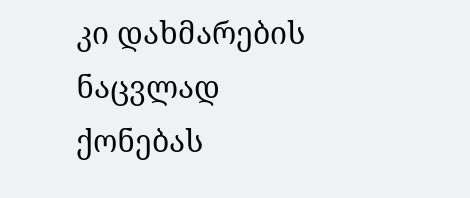კი დახმარების ნაცვლად ქონებას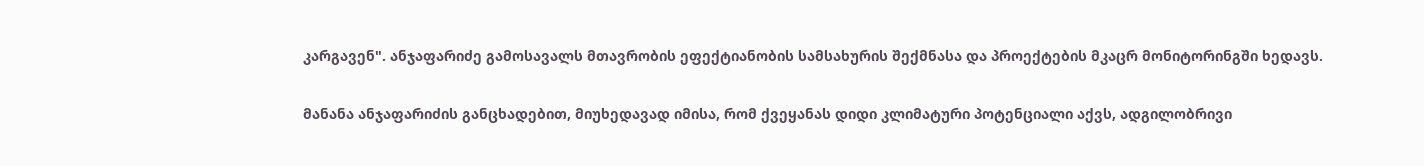კარგავენ". ანჯაფარიძე გამოსავალს მთავრობის ეფექტიანობის სამსახურის შექმნასა და პროექტების მკაცრ მონიტორინგში ხედავს.

მანანა ანჯაფარიძის განცხადებით, მიუხედავად იმისა, რომ ქვეყანას დიდი კლიმატური პოტენციალი აქვს, ადგილობრივი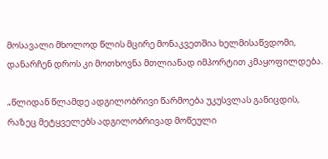მოსავალი მხოლოდ წლის მცირე მონაკვეთშია ხელმისაწვდომი, დანარჩენ დროს კი მოთხოვნა მთლიანად იმპორტით კმაყოფილდება.

„წლიდან წლამდე ადგილობრივი წარმოება უკუსვლას განიცდის, რაზეც მეტყველებს ადგილობრივად მოწეული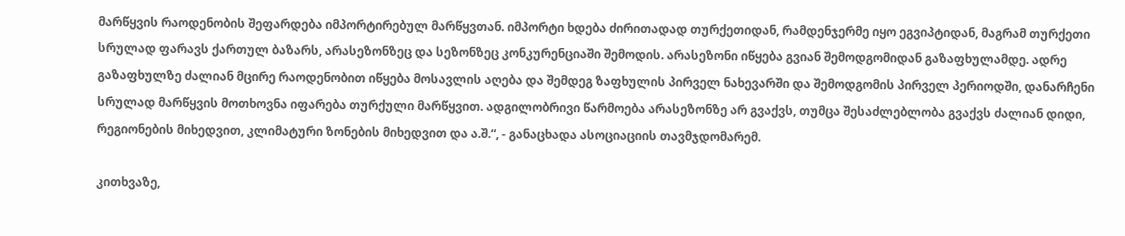მარწყვის რაოდენობის შეფარდება იმპორტირებულ მარწყვთან. იმპორტი ხდება ძირითადად თურქეთიდან, რამდენჯერმე იყო ეგვიპტიდან, მაგრამ თურქეთი სრულად ფარავს ქართულ ბაზარს, არასეზონზეც და სეზონზეც კონკურენციაში შემოდის. არასეზონი იწყება გვიან შემოდგომიდან გაზაფხულამდე. ადრე გაზაფხულზე ძალიან მცირე რაოდენობით იწყება მოსავლის აღება და შემდეგ ზაფხულის პირველ ნახევარში და შემოდგომის პირველ პერიოდში, დანარჩენი სრულად მარწყვის მოთხოვნა იფარება თურქული მარწყვით. ადგილობრივი წარმოება არასეზონზე არ გვაქვს, თუმცა შესაძლებლობა გვაქვს ძალიან დიდი, რეგიონების მიხედვით, კლიმატური ზონების მიხედვით და ა.შ.“, - განაცხადა ასოციაციის თავმჯდომარემ.

კითხვაზე,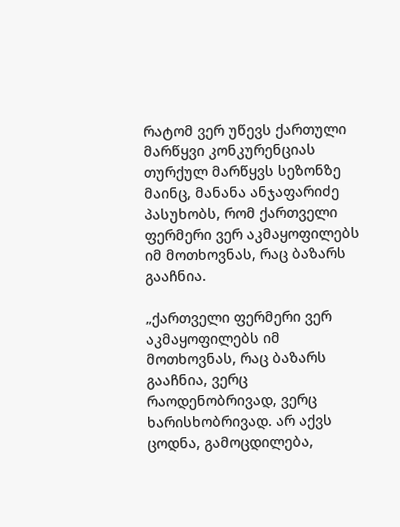რატომ ვერ უწევს ქართული მარწყვი კონკურენციას თურქულ მარწყვს სეზონზე მაინც, მანანა ანჯაფარიძე პასუხობს, რომ ქართველი ფერმერი ვერ აკმაყოფილებს იმ მოთხოვნას, რაც ბაზარს გააჩნია.

„ქართველი ფერმერი ვერ აკმაყოფილებს იმ მოთხოვნას, რაც ბაზარს გააჩნია, ვერც რაოდენობრივად, ვერც ხარისხობრივად. არ აქვს ცოდნა, გამოცდილება,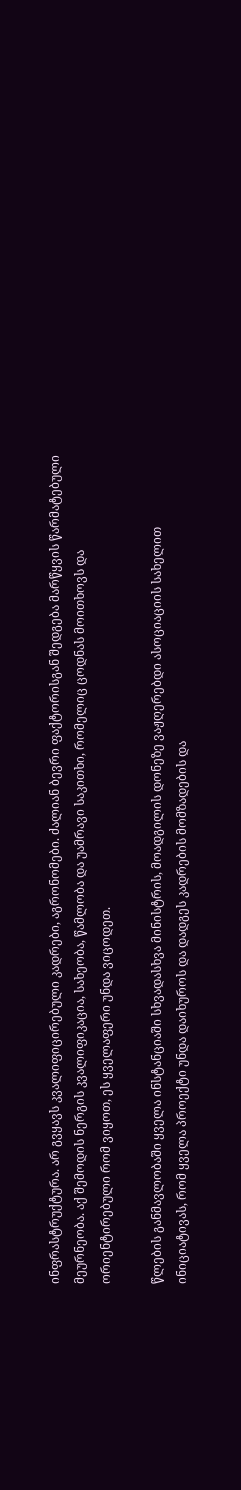ინფრასტრუქტურა. არ გვყავს კვალიფიცირებული კადრები, აგრონომები. ძალიან ბევრი ფაქტორისგან შედგება მარწყვის წარმატებული მეურნეობა. აქ შემოდის ნერგის კვალიფიკაცია, სახეობა, წამლობა და უამრავი საკითხი, რომელიც ცოდნას მოითხოვს და ორიენტირებული რომ ვიყოთ, ეს ყველაფერი უნდა ვიცოდეთ.

წლების განმავლობაში ყველა ინსტანციაში სხვადასხვა მინისტრის, მოადგილის დონეზე ვაჟღერებდი ასოციაციის სახელით ინიციატივას, რომ ყველა პროექტი უნდა დაიხუროს და დადგეს კადრების მომზადების და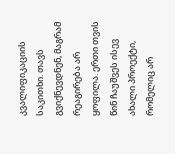კვალიფიკაციის საკითხი. თავს გვიქნევდნენ, მაგრამ რეაგირება არ ყოფილა. ერთი თვის წინ ჩაუშვეს ისევ ახალი პროექტი, რომელიც არ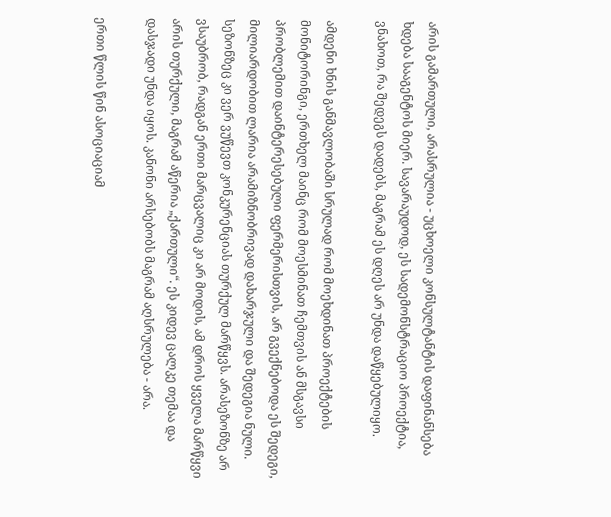არის გამართული, არასრულია - უცხოელი კონსულტანტის დაფინანსება ხდება სააგენტოს მიერ. სავარაუდოდ, ეს სადემონსტრაციო პროექტია, ვნახოთ, რა შედეგს დადებს, მაგრამ ეს დღეს არ უნდა დაწყებულიყო.

ამდენი ხნის განმავლობაში სრულად რომ მოეხდინათ პროექტების მონიტორინგი, ერთხელ მაინც რომ მოესმინათ ჩემთვის ან მსგავსი პრობლემით დაინტერესებული ფერმერისთვის, არ გვექნებოდა ეს შედეგი, მილიარდობით ლარია არამიზნობრივად დახარჯული და შედეგია ნული. სეზონზეც კი ვერ ვუწევთ კონკურენციას თურქულ მარწყვს. არასეზონზე არ ვსაუბრობ, რადგან ერთი მარცვალიც კი არ მოდის, ამ დროს ყველა მარწყვი არის თურქული, მაგრამ აწერია „ქართული“. ეს კიდევ ცალკე თემაა და დასჯადი უნდა იყოს. კანონი არსებობს მაგრამ აღსრულება - არა.

ერთი წლის წინ ასოციაციამ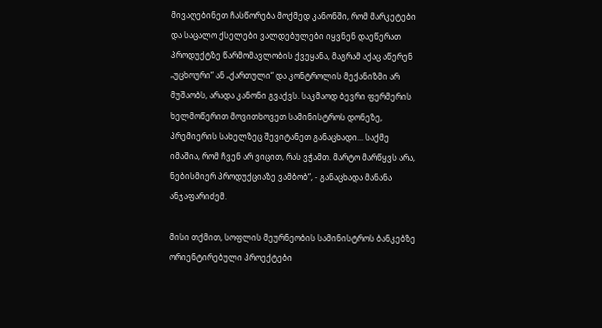მივაღებინეთ ჩასწორება მოქმედ კანონში, რომ მარკეტები და საცალო ქსელები ვალდებულები იყვნენ დაეწერათ პროდუქტზე წარმომავლობის ქვეყანა, მაგრამ აქაც აწერენ „უცხოური“ ან „ქართული“ და კონტროლის მექანიზმი არ მუშაობს, არადა კანონი გვაქვს. საკმაოდ ბევრი ფერმერის ხელმოწერით მოვითხოვეთ სამინისტროს დონეზე, პრემიერის სახელზეც შევიტანეთ განაცხადი... საქმე იმაშია, რომ ჩვენ არ ვიცით, რას ვჭამთ. მარტო მარწყვს არა, ნებისმიერ პროდუქციაზე ვამბობ“, - განაცხადა მანანა ანჯაფარიძემ.

მისი თქმით, სოფლის მეურნეობის სამინისტროს ბანკებზე ორიენტირებული პროექტები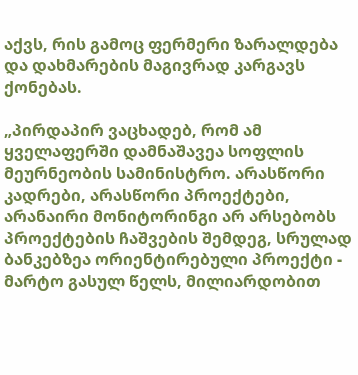აქვს, რის გამოც ფერმერი ზარალდება და დახმარების მაგივრად კარგავს ქონებას.

„პირდაპირ ვაცხადებ, რომ ამ ყველაფერში დამნაშავეა სოფლის მეურნეობის სამინისტრო. არასწორი კადრები, არასწორი პროექტები, არანაირი მონიტორინგი არ არსებობს პროექტების ჩაშვების შემდეგ, სრულად ბანკებზეა ორიენტირებული პროექტი - მარტო გასულ წელს, მილიარდობით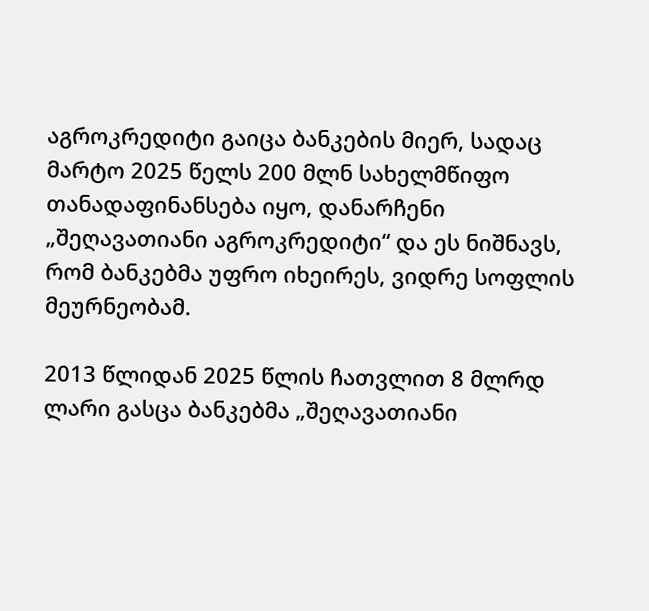აგროკრედიტი გაიცა ბანკების მიერ, სადაც მარტო 2025 წელს 200 მლნ სახელმწიფო თანადაფინანსება იყო, დანარჩენი „შეღავათიანი აგროკრედიტი“ და ეს ნიშნავს, რომ ბანკებმა უფრო იხეირეს, ვიდრე სოფლის მეურნეობამ.

2013 წლიდან 2025 წლის ჩათვლით 8 მლრდ ლარი გასცა ბანკებმა „შეღავათიანი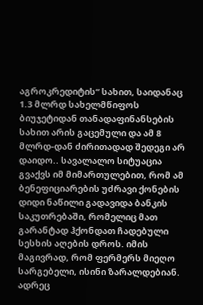აგროკრედიტის“ სახით, საიდანაც 1.3 მლრდ სახელმწიფოს ბიუჯეტიდან თანადაფინანსების სახით არის გაცემული და ამ 8 მლრდ-დან ძირითადად შედეგი არ დაიდო.. სავალალო სიტუაცია გვაქვს იმ მიმართულებით, რომ ამ ბენეფიციარების უძრავი ქონების დიდი ნაწილი გადავიდა ბანკის საკუთრებაში, რომელიც მათ გარანტად ჰქონდათ ჩადებული სესხის აღების დროს. იმის მაგივრად, რომ ფერმერს მიეღო სარგებელი, ისინი ზარალდებიან. ადრეც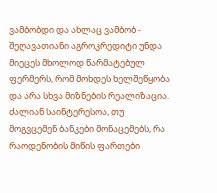ვამბობდი და ახლაც ვამბობ - შეღავათიანი აგროკრედიტი უნდა მიეცეს მხოლოდ წარმატებულ ფერმერს, რომ მოხდეს ხელშეწყობა და არა სხვა მიზნების რეალიზაცია. ძალიან საინტერესოა, თუ მოგვცემენ ბანკები მონაცემებს, რა რაოდენობის მიწის ფართები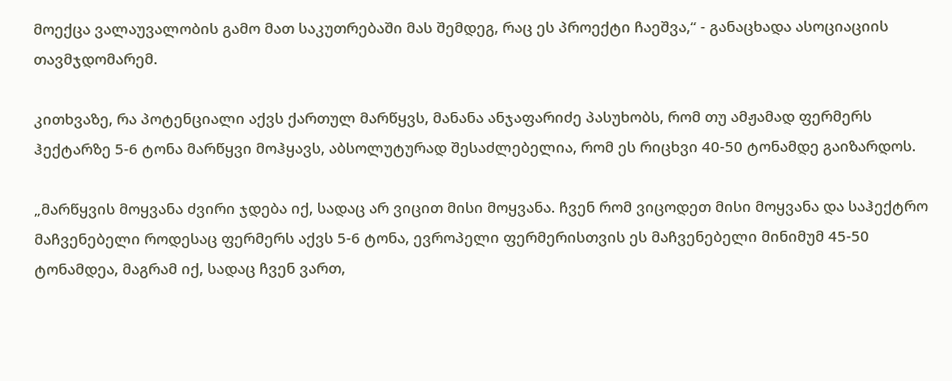მოექცა ვალაუვალობის გამო მათ საკუთრებაში მას შემდეგ, რაც ეს პროექტი ჩაეშვა,“ - განაცხადა ასოციაციის თავმჯდომარემ.

კითხვაზე, რა პოტენციალი აქვს ქართულ მარწყვს, მანანა ანჯაფარიძე პასუხობს, რომ თუ ამჟამად ფერმერს ჰექტარზე 5-6 ტონა მარწყვი მოჰყავს, აბსოლუტურად შესაძლებელია, რომ ეს რიცხვი 40-50 ტონამდე გაიზარდოს.

„მარწყვის მოყვანა ძვირი ჯდება იქ, სადაც არ ვიცით მისი მოყვანა. ჩვენ რომ ვიცოდეთ მისი მოყვანა და საჰექტრო მაჩვენებელი როდესაც ფერმერს აქვს 5-6 ტონა, ევროპელი ფერმერისთვის ეს მაჩვენებელი მინიმუმ 45-50 ტონამდეა, მაგრამ იქ, სადაც ჩვენ ვართ,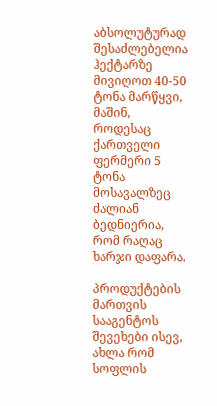აბსოლუტურად შესაძლებელია ჰექტარზე მივიღოთ 40-50 ტონა მარწყვი, მაშინ, როდესაც ქართველი ფერმერი 5 ტონა მოსავალზეც ძალიან ბედნიერია, რომ რაღაც ხარჯი დაფარა.

პროდუქტების მართვის სააგენტოს შევეხები ისევ, ახლა რომ სოფლის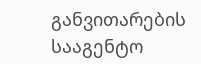განვითარების სააგენტო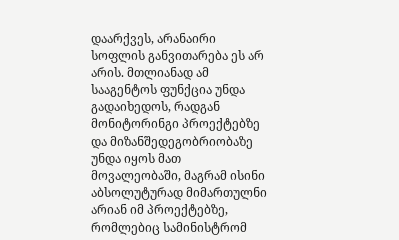დაარქვეს, არანაირი სოფლის განვითარება ეს არ არის. მთლიანად ამ სააგენტოს ფუნქცია უნდა გადაიხედოს, რადგან მონიტორინგი პროექტებზე და მიზანშედეგობრიობაზე უნდა იყოს მათ მოვალეობაში, მაგრამ ისინი აბსოლუტურად მიმართულნი არიან იმ პროექტებზე, რომლებიც სამინისტრომ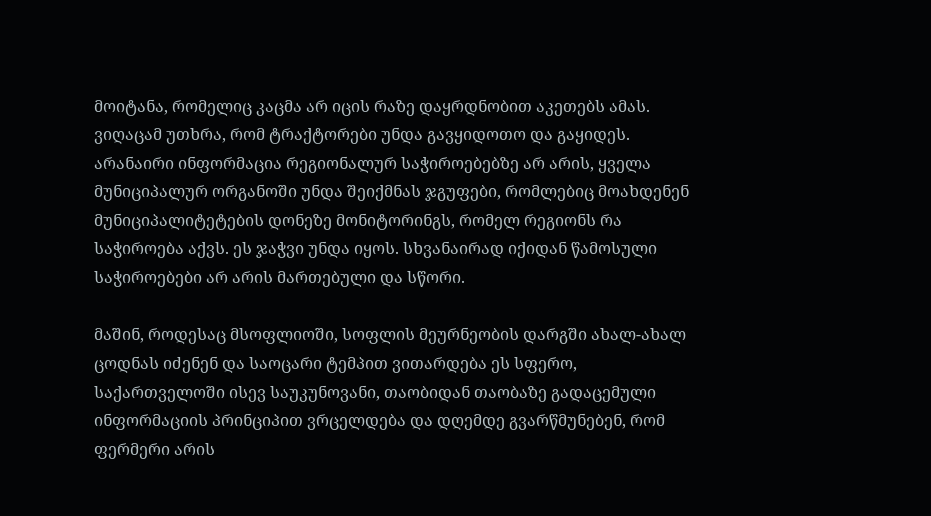მოიტანა, რომელიც კაცმა არ იცის რაზე დაყრდნობით აკეთებს ამას. ვიღაცამ უთხრა, რომ ტრაქტორები უნდა გავყიდოთო და გაყიდეს. არანაირი ინფორმაცია რეგიონალურ საჭიროებებზე არ არის, ყველა მუნიციპალურ ორგანოში უნდა შეიქმნას ჯგუფები, რომლებიც მოახდენენ მუნიციპალიტეტების დონეზე მონიტორინგს, რომელ რეგიონს რა საჭიროება აქვს. ეს ჯაჭვი უნდა იყოს. სხვანაირად იქიდან წამოსული საჭიროებები არ არის მართებული და სწორი.

მაშინ, როდესაც მსოფლიოში, სოფლის მეურნეობის დარგში ახალ-ახალ ცოდნას იძენენ და საოცარი ტემპით ვითარდება ეს სფერო, საქართველოში ისევ საუკუნოვანი, თაობიდან თაობაზე გადაცემული ინფორმაციის პრინციპით ვრცელდება და დღემდე გვარწმუნებენ, რომ ფერმერი არის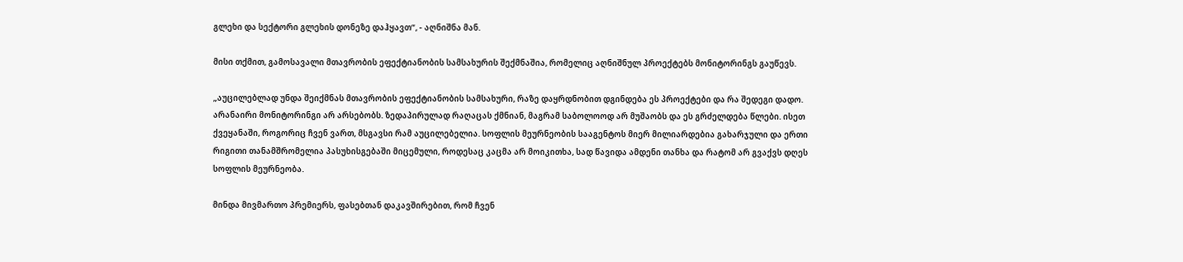გლეხი და სექტორი გლეხის დონეზე დაჰყავთ“, - აღნიშნა მან.

მისი თქმით, გამოსავალი მთავრობის ეფექტიანობის სამსახურის შექმნაშია, რომელიც აღნიშნულ პროექტებს მონიტორინგს გაუწევს.

„აუცილებლად უნდა შეიქმნას მთავრობის ეფექტიანობის სამსახური, რაზე დაყრდნობით დგინდება ეს პროექტები და რა შედეგი დადო. არანაირი მონიტორინგი არ არსებობს. ზედაპირულად რაღაცას ქმნიან, მაგრამ საბოლოოდ არ მუშაობს და ეს გრძელდება წლები. ისეთ ქვეყანაში, როგორიც ჩვენ ვართ, მსგავსი რამ აუცილებელია. სოფლის მეურნეობის სააგენტოს მიერ მილიარდებია გახარჯული და ერთი რიგითი თანამშრომელია პასუხისგებაში მიცემული, როდესაც კაცმა არ მოიკითხა, სად წავიდა ამდენი თანხა და რატომ არ გვაქვს დღეს სოფლის მეურნეობა.

მინდა მივმართო პრემიერს, ფასებთან დაკავშირებით, რომ ჩვენ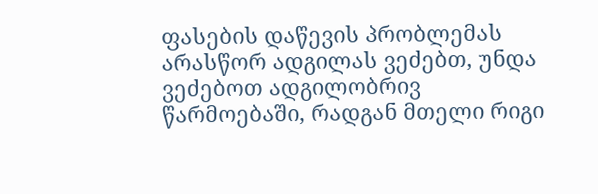ფასების დაწევის პრობლემას არასწორ ადგილას ვეძებთ, უნდა ვეძებოთ ადგილობრივ წარმოებაში, რადგან მთელი რიგი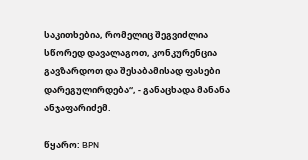საკითხებია, რომელიც შეგვიძლია სწორედ დავალაგოთ, კონკურენცია გავზარდოთ და შესაბამისად ფასები დარეგულირდება“, - განაცხადა მანანა ანჯაფარიძემ.

წყარო: BPN